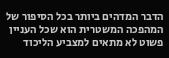הדבר המדהים ביותר בכל הסיפור של המהפכה המשטרית הוא שכל העניין פשוט לא מתאים למצביע הליכוד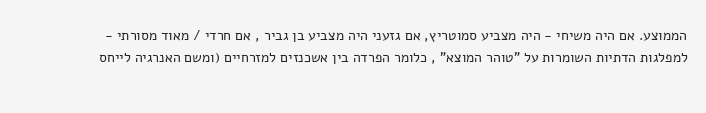הממוצע. אם היה משיחי - היה מצביע סמוטריץ, אם גזעני היה מצביע בן גביר , אם חרדי / מאוד מסורתי - למפלגות הדתיות השומרות על "טוהר המוצא" , כלומר הפרדה בין אשכנזים למזרחיים (ומשם האנרגיה לייחס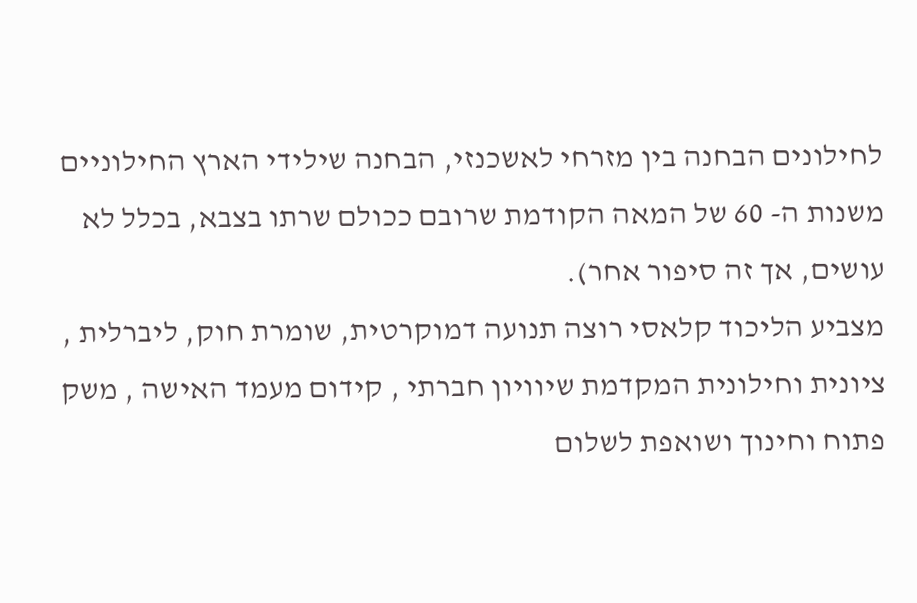לחילונים הבחנה בין מזרחי לאשכנזי, הבחנה שילידי הארץ החילוניים משנות ה- 60 של המאה הקודמת שרובם ככולם שרתו בצבא, בכלל לא עושים, אך זה סיפור אחר).
מצביע הליכוד קלאסי רוצה תנועה דמוקרטית, שומרת חוק, ליברלית , ציונית וחילונית המקדמת שיוויון חברתי , קידום מעמד האישה , משק פתוח וחינוך ושואפת לשלום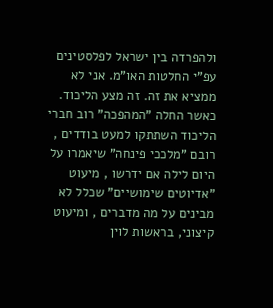ולהפרדה בין ישראל לפלסטינים עפ"י החלטות האו"מ. אני לא ממציא את זה. זה מצע הליכוד.
כאשר החלה "המהפכה" רוב חברי הליכוד השתתקו למעט בודדים , רובם "מלככי פינחה" שיאמרו על היום לילה אם ידרשו , מיעוט "אדיוטים שימושיים" שכלל לא מבינים על מה מדברים , ומיעוט קיצוני, בראשות לוין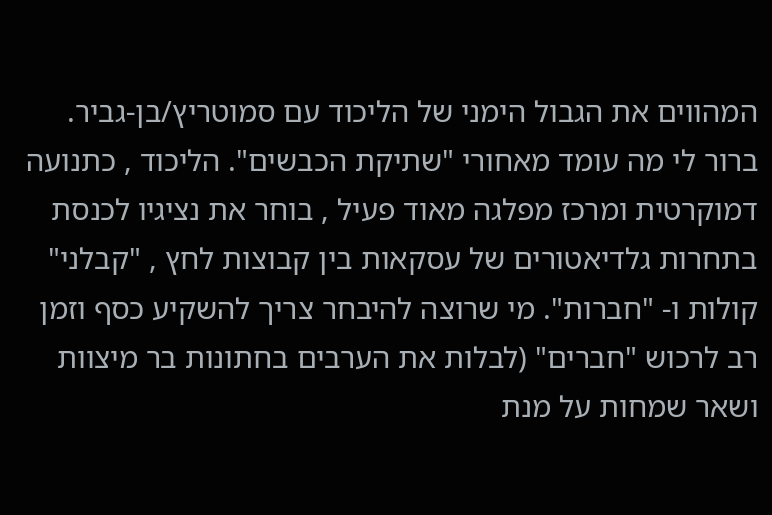המהווים את הגבול הימני של הליכוד עם סמוטריץ/בן-גביר.
ברור לי מה עומד מאחורי "שתיקת הכבשים". הליכוד , כתנועה דמוקרטית ומרכז מפלגה מאוד פעיל , בוחר את נציגיו לכנסת בתחרות גלדיאטורים של עסקאות בין קבוצות לחץ , "קבלני" קולות ו- "חברות". מי שרוצה להיבחר צריך להשקיע כסף וזמן רב לרכוש "חברים" (לבלות את הערבים בחתונות בר מיצוות ושאר שמחות על מנת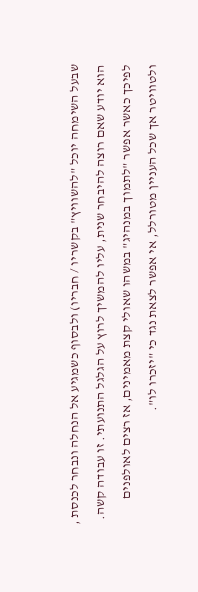שבעל השימחה יוכל "להשוויץ" בקשריו / חבריו) ולבסוף כשמגיע אל הנחלה ונבחר לכנסת , הוא יודע שאם רוצה להיבחר שנית, עליו להמשיך לרוץ על הגלגל התנועתי. זו עבודה קשה. לפיכך כאשר אפשר "לתמוך במנהיג" במשהו שאולי קצת מאמינים, אז רצים לאולפנים ולטוויטר אך שכל העניין מטורלל, אי אפשר לצאת נגד כי "יזכרו לו".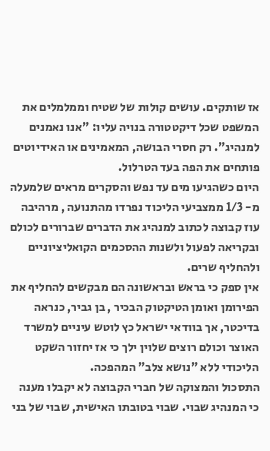אז שותקים. עושים קולות של שטיח וממלמלים את המשפט שכל דיקטטורה בנויה עליו: "אנו נאמנים למנהיג". רק חסרי הבושה, המאמינים או האידיוטים פותחים את הפה בעד הטרלול.
היום כשהגיעו מים עד נפש והסקרים מראים שלמעלה מ- 1/3 ממצביעי הליכוד נפרדו מהתנועה , מרהיבה עוז קבוצה לכתוב למנהיג את הדברים שברורים לכולם ובקריאה לפעול ולשנות ההסכמים הקואליציוניים ולהחליף שרים.
אין ספק כי בראש ובראשונה הם מבקשים להחליף את הפירומן ואומן הטיקטוק הבכיר , בן גביר, כנראה בדיכטר, אך בוודאי ישראל כץ לוטש עיניים למשרד האוצר וכולם רוצים שלוין ילך כי אז יחזור השקט הליכודי ללא "נושא צלב" המהפכה.
התסכול והמצוקה של חברי הקבוצה לא יקבלו מענה כי המנהיג שבוי. שבוי בטובתו האישית, שבוי של בני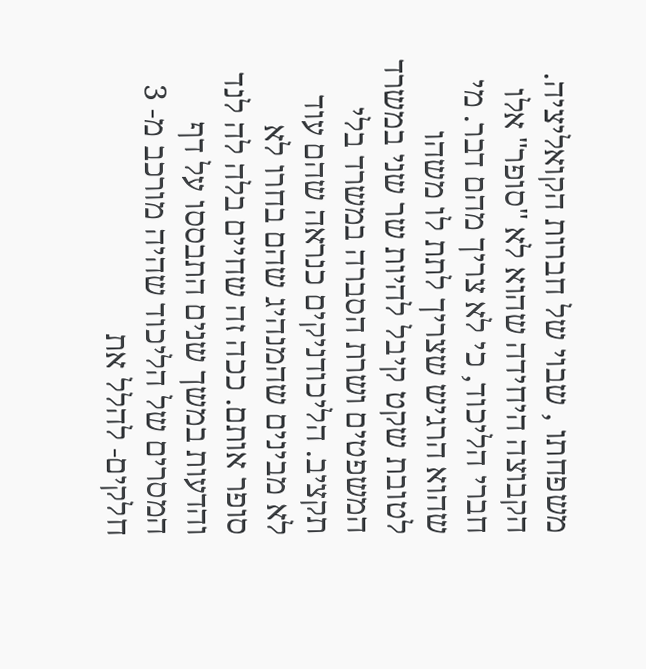משפחתו , שבוי של חברות הקואליציה. הקבוצה היחידה שהוא לא "סופר" אלו חברי הליכוד, כי לא צריך מהם דבר. מי שהוא הרגיש שצריך לתת לו משהו לטובת שקט קיבל להיות שר שני במשרד המשפטים ושרת הסברה במשרד בלי תקציב. הליכודניקים כנראה שהם עוד לא מבינים שהמנהיג שהם בחרו לא סופר אותם. ככה זה שחיים בלה לה לנד והדעות במשך שנים התבססו על דף המסרים של הליכוד שהיה מורכב מ- 3 חלקים- להלל את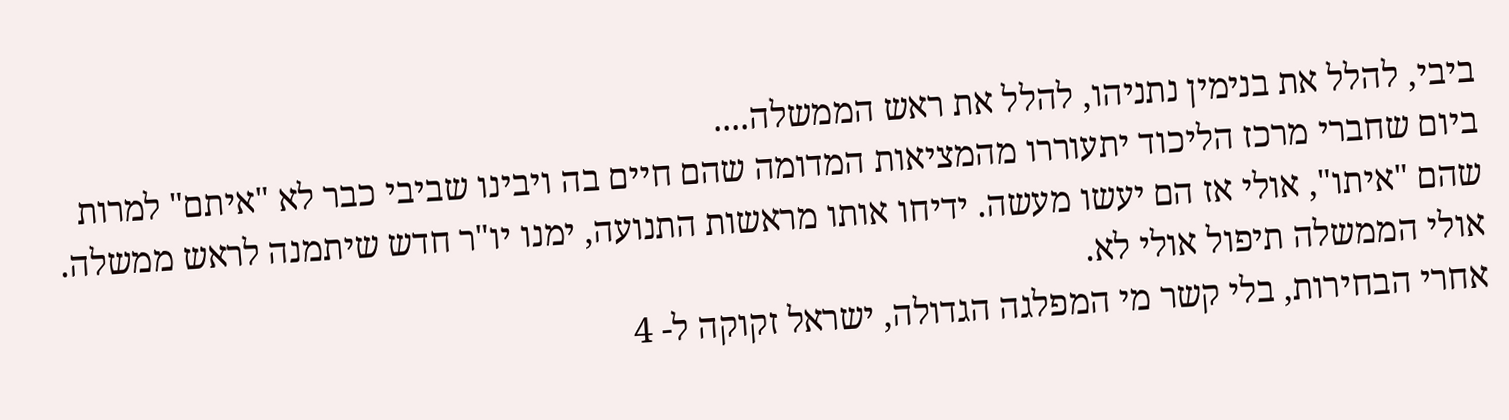ביבי, להלל את בנימין נתניהו, להלל את ראש הממשלה....
ביום שחברי מרכז הליכוד יתעוררו מהמציאות המדומה שהם חיים בה ויבינו שביבי כבר לא "איתם" למרות שהם "איתו", אולי אז הם יעשו מעשה. ידיחו אותו מראשות התנועה, ימנו יו"ר חדש שיתמנה לראש ממשלה. אולי הממשלה תיפול אולי לא.
אחרי הבחירות, בלי קשר מי המפלגה הגדולה, ישראל זקוקה ל- 4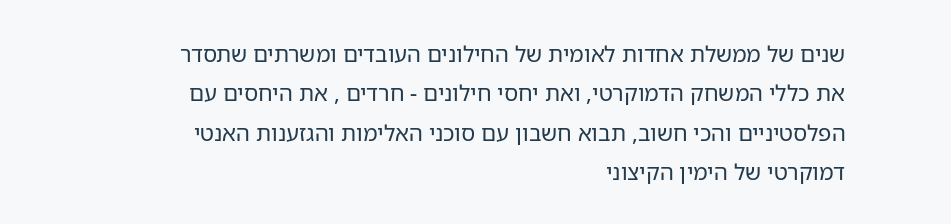שנים של ממשלת אחדות לאומית של החילונים העובדים ומשרתים שתסדר את כללי המשחק הדמוקרטי, ואת יחסי חילונים - חרדים , את היחסים עם הפלסטיניים והכי חשוב, תבוא חשבון עם סוכני האלימות והגזענות האנטי דמוקרטי של הימין הקיצוני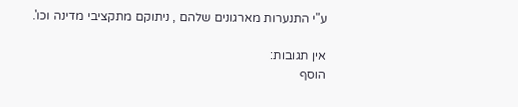ע"י התנערות מארגונים שלהם , ניתוקם מתקציבי מדינה וכו'.

אין תגובות:
הוסף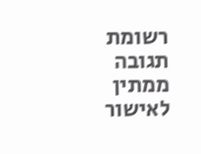רשומת תגובה
ממתין לאישור